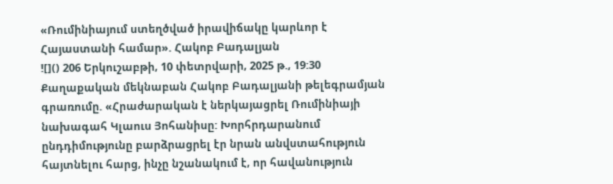«Ռումինիայում ստեղծված իրավիճակը կարևոր է Հայաստանի համար». Հակոբ Բադալյան
![]() 206 Երկուշաբթի, 10 փետրվարի, 2025 թ., 19:30 Քաղաքական մեկնաբան Հակոբ Բադալյանի թելեգրամյան գրառումը. «Հրաժարական է ներկայացրել Ռումինիայի նախագահ Կլաուս Յոհանիսը: Խորհրդարանում ընդդիմությունը բարձրացրել էր նրան անվստահություն հայտնելու հարց, ինչը նշանակում է, որ հավանություն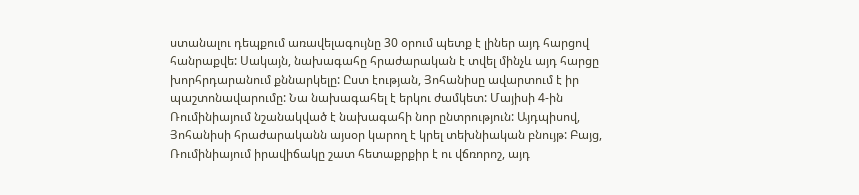ստանալու դեպքում առավելագույնը 30 օրում պետք է լիներ այդ հարցով հանրաքվե: Սակայն, նախագահը հրաժարական է տվել մինչև այդ հարցը խորհրդարանում քննարկելը: Ըստ էության, Յոհանիսը ավարտում է իր պաշտոնավարումը: Նա նախագահել է երկու ժամկետ: Մայիսի 4-ին Ռումինիայում նշանակված է նախագահի նոր ընտրություն: Այդպիսով, Յոհանիսի հրաժարականն այսօր կարող է կրել տեխնիական բնույթ: Բայց, Ռումինիայում իրավիճակը շատ հետաքրքիր է ու վճռորոշ, այդ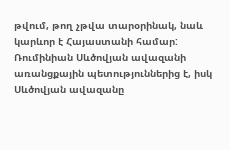թվում, թող չթվա տարօրինակ, նաև կարևոր է Հայաստանի համար: Ռումինիան Սևծովյան ավազանի առանցքային պետություններից է, իսկ Սևծովյան ավազանը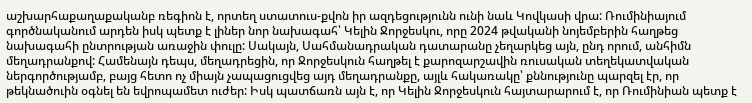աշխարհաքաղաքականբ ռեգիոն է, որտեղ ստատուս-քվոն իր ազդեցությունն ունի նաև Կովկասի վրա: Ռումինիայում գործնականում արդեն իսկ պետք է լիներ նոր նախագահ՝ Կելին Ջորջեսկու, որը 2024 թվականի նոյեմբերին հաղթեց նախագահի ընտրության առաջին փուլը: Սակայն, Սահմանադրական դատարանը չեղարկեց այն, ընդ որում, անհիմն մեղադրանքով: Համենայն դեպս, մեղադրեցին, որ Ջորջեսկուն հաղթել է քարոզարշավին ռուսական տեղեկատվական ներգործությամբ, բայց հետո ոչ միայն չապացուցվեց այդ մեղադրանքը, այլև հակառակը՝ քննությունը պարզել էր, որ թեկնածուին օգնել են եվրոպամետ ուժեր: Իսկ պատճառն այն է, որ Կելին Ջորջեսկուն հայտարարում է, որ Ռումինիան պետք է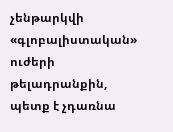չենթարկվի «գլոբալիստական» ուժերի թելադրանքին, պետք է չդառնա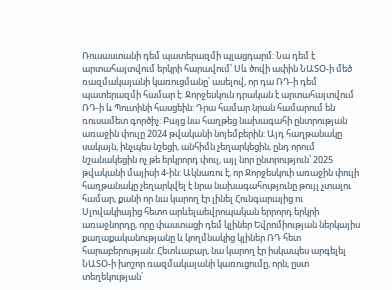Ռուսաստանի դեմ պատերազմի պլացդարմ: Նա դեմ է արտահայտվում երկրի հարավում՝ Սև ծովի ափին ՆԱՏՕ-ի մեծ ռազմակայանի կառուցմանը՝ ասելով, որ դա ՌԴ-ի դեմ պատերազմի համար է: Ջորջեսկուն դրական է արտահայտվում ՌԴ-ի և Պուտինի հասցեին: Դրա համար նրան համարում են ռուսամետ գործիչ: Բայց նա հաղթեց նախագահի ընտրության առաջին փուլը 2024 թվականի նոյեմբերին: Այդ հաղթանակը սակայն, ինչպես նշեցի, անհիմն չեղարկեցին, ընդ որում նշանակեցին ոչ թե երկրորդ փուլ, այլ նոր ընտրություն՝ 2025 թվականի մայիսի 4-ին: Ակնառու է, որ Ջորջեսկուի առաջին փուլի հաղթանակը չեղարկվել է նրա նախագահությունը թույլ չտալու համար, քանի որ նա կարող էր լինել Հունգարայից ու Սլովակիայից հետո արևելաեվրոպական երրորդ երկրի առաջնորդը, որը փաստացի դեմ կլիներ Եվրոմիության ներկայիս քաղաքականությանը և կողմնակից կլիներ ՌԴ հետ հարաբերության: Հետևաբար, նա կարող էր իսկապես արգելել ՆԱՏՕ-ի խոշոր ռազմակայանի կառուցումը, որն, ըստ տեղեկության՝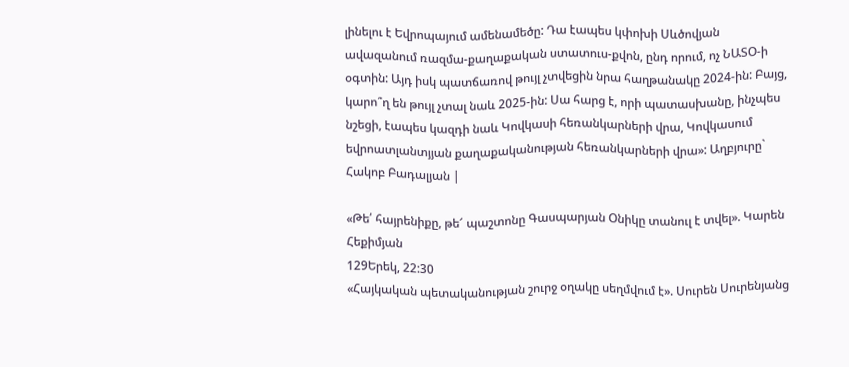լինելու է Եվրոպայում ամենամեծը: Դա էապես կփոխի Սևծովյան ավազանում ռազմա-քաղաքական ստատուս-քվոն, ընդ որում, ոչ ՆԱՏՕ-ի օգտին: Այդ իսկ պատճառով թույլ չտվեցին նրա հաղթանակը 2024-ին: Բայց, կարո՞ղ են թույլ չտալ նաև 2025-ին: Սա հարց է, որի պատասխանը, ինչպես նշեցի, էապես կազդի նաև Կովկասի հեռանկարների վրա, Կովկասում եվրոատլանտյյան քաղաքականության հեռանկարների վրա»: Աղբյուրը` Հակոբ Բադալյան |

«Թե՛ հայրենիքը, թե՜ պաշտոնը Գասպարյան Օնիկը տանուլ է տվել». Կարեն Հեքիմյան
129Երեկ, 22:30
«Հայկական պետականության շուրջ օղակը սեղմվում է». Սուրեն Սուրենյանց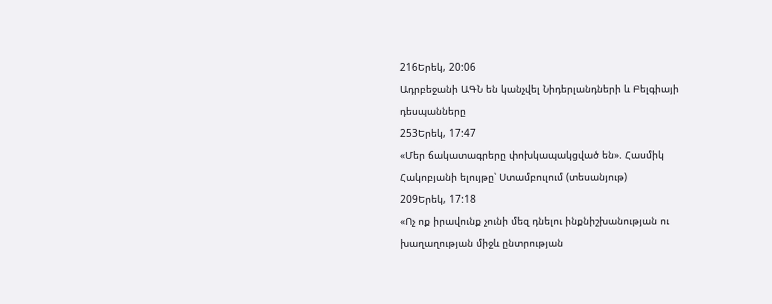216Երեկ, 20:06
Ադրբեջանի ԱԳՆ են կանչվել Նիդերլանդների և Բելգիայի դեսպանները
253Երեկ, 17:47
«Մեր ճակատագրերը փոխկապակցված են». Հասմիկ Հակոբյանի ելույթը՝ Ստամբուլում (տեսանյութ)
209Երեկ, 17:18
«Ոչ ոք իրավունք չունի մեզ դնելու ինքնիշխանության ու խաղաղության միջև ընտրության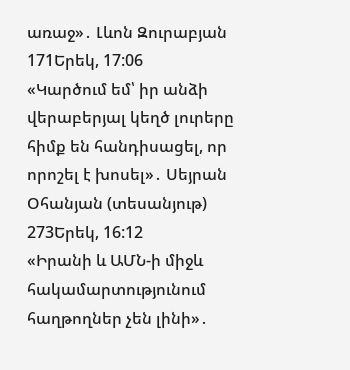առաջ»․ Լևոն Զուրաբյան
171Երեկ, 17:06
«Կարծում եմ՝ իր անձի վերաբերյալ կեղծ լուրերը հիմք են հանդիսացել, որ որոշել է խոսել»․ Սեյրան Օհանյան (տեսանյութ)
273Երեկ, 16:12
«Իրանի և ԱՄՆ-ի միջև հակամարտությունում հաղթողներ չեն լինի»․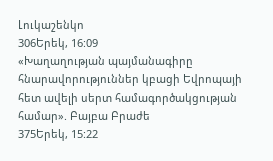Լուկաշենկո
306Երեկ, 16:09
«Խաղաղության պայմանագիրը հնարավորություններ կբացի Եվրոպայի հետ ավելի սերտ համագործակցության համար». Բայբա Բրաժե
375Երեկ, 15:22